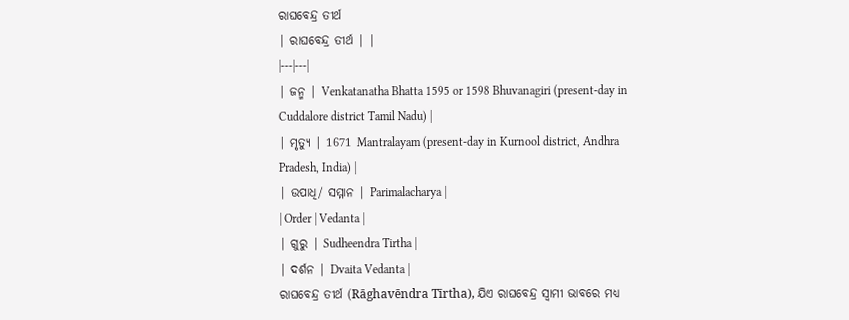ରାଘବେନ୍ଦ୍ର ତୀର୍ଥ
| ରାଘବେନ୍ଦ୍ର ତୀର୍ଥ | |
|---|---|
| ଜନ୍ମ | Venkatanatha Bhatta 1595 or 1598 Bhuvanagiri (present-day in Cuddalore district Tamil Nadu) |
| ମୃତ୍ୟୁ | 1671 Mantralayam (present-day in Kurnool district, Andhra Pradesh, India) |
| ଉପାଧି/ ସମ୍ମାନ | Parimalacharya |
| Order | Vedanta |
| ଗୁରୁ | Sudheendra Tirtha |
| ଦର୍ଶନ | Dvaita Vedanta |
ରାଘବେନ୍ଦ୍ର ତୀର୍ଥ (Rāghavēndra Tīrtha), ଯିଏ ରାଘବେନ୍ଦ୍ର ସ୍ୱାମୀ ଭାବରେ ମଧ୍ୟ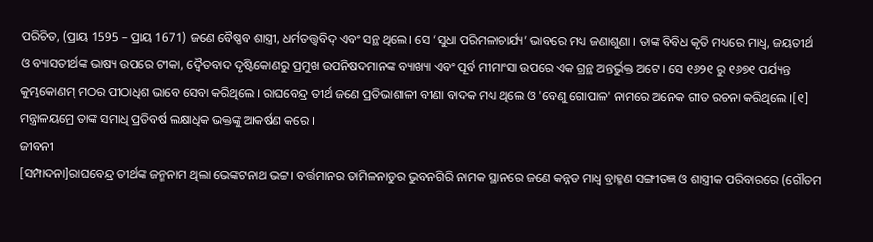ପରିଚିତ, (ପ୍ରାୟ 1595 – ପ୍ରାୟ 1671) ଜଣେ ବୈଷ୍ଣବ ଶାସ୍ତ୍ରୀ, ଧର୍ମତତ୍ତ୍ୱବିଦ୍ ଏବଂ ସନ୍ଥ ଥିଲେ। ସେ ‘ସୁଧା ପରିମଳାଚାର୍ଯ୍ୟ’ ଭାବରେ ମଧ୍ୟ ଜଣାଶୁଣା । ତାଙ୍କ ବିବିଧ କୃତି ମଧ୍ୟରେ ମାଧ୍ବ, ଜୟତୀର୍ଥ ଓ ବ୍ୟାସତୀର୍ଥଙ୍କ ଭାଷ୍ୟ ଉପରେ ଟୀକା, ଦ୍ୱୈତବାଦ ଦୃଷ୍ଟିକୋଣରୁ ପ୍ରମୁଖ ଉପନିଷଦମାନଙ୍କ ବ୍ୟାଖ୍ୟା ଏବଂ ପୂର୍ବ ମୀମାଂସା ଉପରେ ଏକ ଗ୍ରନ୍ଥ ଅନ୍ତର୍ଭୁକ୍ତ ଅଟେ । ସେ ୧୬୨୧ ରୁ ୧୬୭୧ ପର୍ଯ୍ୟନ୍ତ କୁମ୍ଭକୋଣମ୍ ମଠର ପୀଠାଧିଶ ଭାବେ ସେବା କରିଥିଲେ । ରାଘବେନ୍ଦ୍ର ତୀର୍ଥ ଜଣେ ପ୍ରତିଭାଶାଳୀ ବୀଣା ବାଦକ ମଧ୍ୟ ଥିଲେ ଓ 'ବେଣୁ ଗୋପାଳ' ନାମରେ ଅନେକ ଗୀତ ରଚନା କରିଥିଲେ ।[୧] ମନ୍ତ୍ରାଳୟମ୍ରେ ତାଙ୍କ ସମାଧି ପ୍ରତିବର୍ଷ ଲକ୍ଷାଧିକ ଭକ୍ତଙ୍କୁ ଆକର୍ଷଣ କରେ ।
ଜୀବନୀ
[ସମ୍ପାଦନା]ରାଘବେନ୍ଦ୍ର ତୀର୍ଥଙ୍କ ଜନ୍ମନାମ ଥିଲା ଭେଙ୍କଟନାଥ ଭଟ୍ଟ। ବର୍ତ୍ତମାନର ତାମିଳନାଡୁର ଭୁବନଗିରି ନାମକ ସ୍ଥାନରେ ଜଣେ କନ୍ନଡ ମାଧ୍ୱ ବ୍ରାହ୍ମଣ ସଙ୍ଗୀତଜ୍ଞ ଓ ଶାସ୍ତ୍ରୀକ ପରିବାରରେ (ଗୌତମ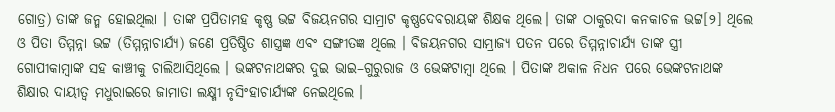ଗୋତ୍ର) ତାଙ୍କ ଜନ୍ମ ହୋଇଥିଲା । ତାଙ୍କ ପ୍ରପିତାମହ କୃଷ୍ଣ ଭଟ୍ଟ ବିଜୟନଗର ସାମ୍ରାଟ କୃଷ୍ଣଦେବରାୟଙ୍କ ଶିକ୍ଷକ ଥିଲେ। ତାଙ୍କ ଠାକୁରଦା କନକାଚଳ ଭଟ୍ଟ[୨] ଥିଲେ ଓ ପିତା ତିମ୍ମନ୍ନା ଭଟ୍ଟ (ତିମ୍ମନ୍ନାଚାର୍ଯ୍ୟ) ଜଣେ ପ୍ରତିଷ୍ଠିତ ଶାସ୍ତ୍ରଜ୍ଞ ଏବଂ ସଙ୍ଗୀତଜ୍ଞ ଥିଲେ । ବିଜୟନଗର ସାମ୍ରାଜ୍ୟ ପତନ ପରେ ତିମ୍ମନ୍ନାଚାର୍ଯ୍ୟ ତାଙ୍କ ସ୍ତ୍ରୀ ଗୋପୀକାମ୍ବାଙ୍କ ସହ କାଞ୍ଚୀକୁ ଚାଲିଆସିଥିଲେ । ଭଙ୍କଟନାଥଙ୍କର ଦୁଇ ଭାଇ–ଗୁରୁରାଜ ଓ ଭେଙ୍କଟାମ୍ବା ଥିଲେ । ପିତାଙ୍କ ଅକାଳ ନିଧନ ପରେ ଭେଙ୍କଟନାଥଙ୍କ ଶିକ୍ଷାର ଦାୟୀତ୍ଵ ମଧୁରାଇରେ ଜାମାତା ଲକ୍ଷ୍ମୀ ନୃସିଂହାଚାର୍ଯ୍ୟଙ୍କ ନେଇଥିଲେ ।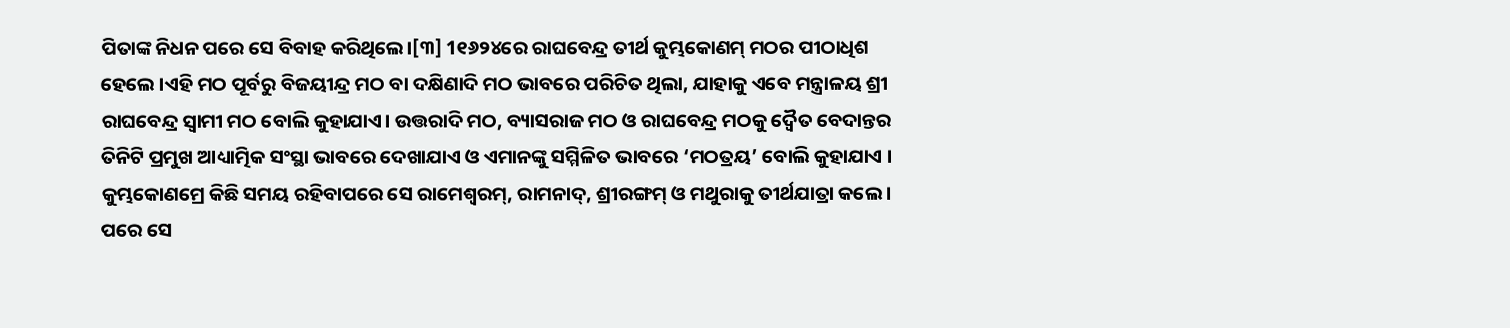ପିତାଙ୍କ ନିଧନ ପରେ ସେ ବିବାହ କରିଥିଲେ।[୩] 1୧୬୨୪ରେ ରାଘବେନ୍ଦ୍ର ତୀର୍ଥ କୁମ୍ଭକୋଣମ୍ ମଠର ପୀଠାଧିଶ ହେଲେ ।ଏହି ମଠ ପୂର୍ବରୁ ବିଜୟୀନ୍ଦ୍ର ମଠ ବା ଦକ୍ଷିଣାଦି ମଠ ଭାବରେ ପରିଚିତ ଥିଲା, ଯାହାକୁ ଏବେ ମନ୍ତ୍ରାଳୟ ଶ୍ରୀ ରାଘବେନ୍ଦ୍ର ସ୍ୱାମୀ ମଠ ବୋଲି କୁହାଯାଏ। ଉତ୍ତରାଦି ମଠ, ବ୍ୟାସରାଜ ମଠ ଓ ରାଘବେନ୍ଦ୍ର ମଠକୁ ଦ୍ୱୈତ ବେଦାନ୍ତର ତିନିଟି ପ୍ରମୁଖ ଆଧ୍ୟାତ୍ମିକ ସଂସ୍ଥା ଭାବରେ ଦେଖାଯାଏ ଓ ଏମାନଙ୍କୁ ସମ୍ମିଳିତ ଭାବରେ ‘ମଠତ୍ରୟ’ ବୋଲି କୁହାଯାଏ ।
କୁମ୍ଭକୋଣମ୍ରେ କିଛି ସମୟ ରହିବାପରେ ସେ ରାମେଶ୍ୱରମ୍, ରାମନାଦ୍, ଶ୍ରୀରଙ୍ଗମ୍ ଓ ମଥୁରାକୁ ତୀର୍ଥଯାତ୍ରା କଲେ । ପରେ ସେ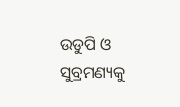ଉଡୁପି ଓ ସୁବ୍ରମଣ୍ୟକୁ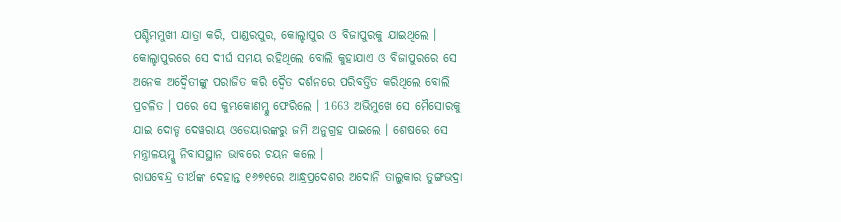ପଶ୍ଚିମମୁଖୀ ଯାତ୍ରା କରି, ପାଣ୍ଡରପୁର, କୋଲ୍ହାପୁର ଓ ବିଜାପୁରକୁ ଯାଇଥିଲେ । କୋଲ୍ହାପୁରରେ ସେ ଦୀର୍ଘ ସମୟ ରହିଥିଲେ ବୋଲି କୁହାଯାଏ ଓ ବିଜାପୁରରେ ସେ ଅନେକ ଅଦ୍ୱୈତୀଙ୍କୁ ପରାଜିତ କରି ଦ୍ୱୈତ ଦର୍ଶନରେ ପରିବର୍ତ୍ତିତ କରିଥିଲେ ବୋଲି ପ୍ରଚଳିତ । ପରେ ସେ କୁମ୍ଭକୋଣମ୍କୁ ଫେରିଲେ । 1663 ଅଭିମୁଖେ ସେ ମୈସୋରକୁ ଯାଇ ଦୋଡ୍ଡ ଦେୱରାୟ ଓଡେୟାରଙ୍କରୁ ଜମି ଅନୁଗ୍ରହ ପାଇଲେ । ଶେଷରେ ସେ ମନ୍ତ୍ରାଳୟମ୍କୁ ନିବାସସ୍ଥାନ ଭାବରେ ଚୟନ କଲେ ।
ରାଘବେନ୍ଦ୍ର ତୀର୍ଥଙ୍କ ଦେହାନ୍ତ ୧୬୭୧ରେ ଆନ୍ଧ୍ରପ୍ରଦେଶର ଅଦୋନି ତାଲୁକାର ତୁଙ୍ଗଭଦ୍ରା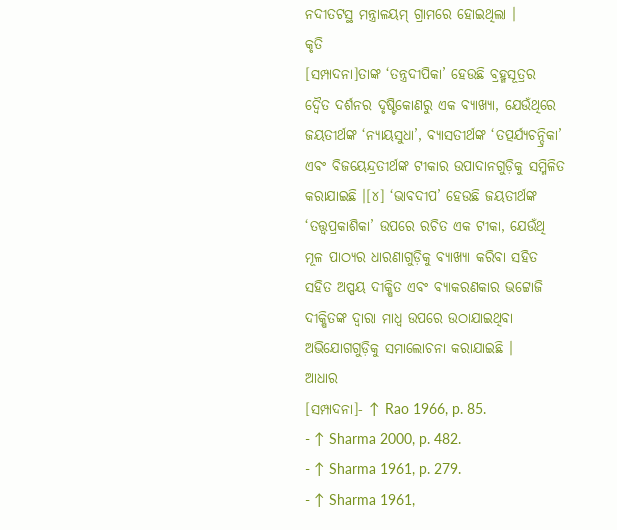ନଦୀତଟସ୍ଥ ମନ୍ତ୍ରାଳୟମ୍ ଗ୍ରାମରେ ହୋଇଥିଲା ।
କୃତି
[ସମ୍ପାଦନା]ତାଙ୍କ ‘ତନ୍ତ୍ରଦୀପିକା’ ହେଉଛି ବ୍ରହ୍ମସୂତ୍ରର ଦ୍ୱୈତ ଦର୍ଶନର ଦୃଷ୍ଟିକୋଣରୁ ଏକ ବ୍ୟାଖ୍ୟା, ଯେଉଁଥିରେ ଜୟତୀର୍ଥଙ୍କ ‘ନ୍ୟାୟସୁଧା’, ବ୍ୟାସତୀର୍ଥଙ୍କ ‘ତତ୍ପର୍ଯ୍ୟଚନ୍ଦ୍ରିକା’ ଏବଂ ବିଜୟେନ୍ଦ୍ରତୀର୍ଥଙ୍କ ଟୀକାର ଉପାଦାନଗୁଡ଼ିକୁ ସମ୍ମିଳିତ କରାଯାଇଛି ।[୪] ‘ଭାବଦୀପ’ ହେଉଛି ଜୟତୀର୍ଥଙ୍କ ‘ତତ୍ତ୍ୱପ୍ରକାଶିକା’ ଉପରେ ରଚିତ ଏକ ଟୀକା, ଯେଉଁଥି ମୂଳ ପାଠ୍ୟର ଧାରଣାଗୁଡ଼ିକୁ ବ୍ୟାଖ୍ୟା କରିବା ସହିତ ସହିତ ଅପ୍ପୟ ଦୀକ୍ଷିତ ଏବଂ ବ୍ୟାକରଣକାର ଭଟ୍ଟୋଜି ଦୀକ୍ଷିତଙ୍କ ଦ୍ୱାରା ମାଧ୍ବ ଉପରେ ଉଠାଯାଇଥିବା ଅଭିଯୋଗଗୁଡ଼ିକୁ ସମାଲୋଚନା କରାଯାଇଛି ।
ଆଧାର
[ସମ୍ପାଦନା]- ↑ Rao 1966, p. 85.
- ↑ Sharma 2000, p. 482.
- ↑ Sharma 1961, p. 279.
- ↑ Sharma 1961,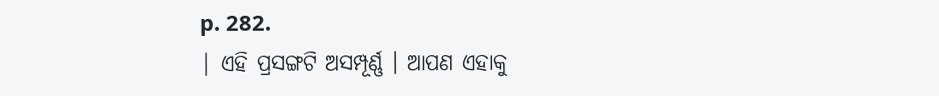p. 282.
| ଏହି ପ୍ରସଙ୍ଗଟି ଅସମ୍ପୂର୍ଣ୍ଣ । ଆପଣ ଏହାକୁ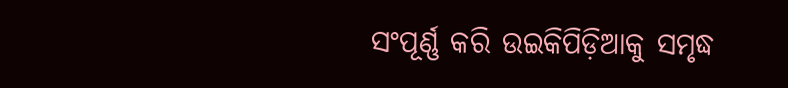ସଂପୂର୍ଣ୍ଣ କରି ଉଇକିପିଡ଼ିଆକୁ ସମୃଦ୍ଧ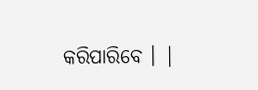କରିପାରିବେ । |